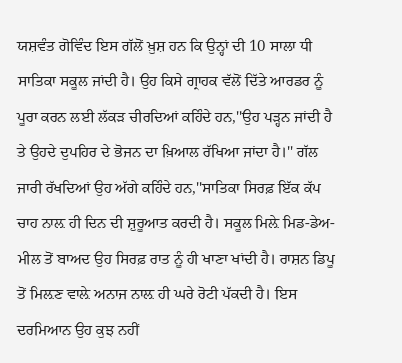ਯਸ਼ਵੰਤ ਗੋਵਿੰਦ ਇਸ ਗੱਲੋਂ ਖ਼ੁਸ਼ ਹਨ ਕਿ ਉਨ੍ਹਾਂ ਦੀ 10 ਸਾਲਾ ਧੀ ਸਾਤਿਕਾ ਸਕੂਲ ਜਾਂਦੀ ਹੈ। ਉਹ ਕਿਸੇ ਗ੍ਰਾਹਕ ਵੱਲੋਂ ਦਿੱਤੇ ਆਰਡਰ ਨੂੰ ਪੂਰਾ ਕਰਨ ਲਈ ਲੱਕੜ ਚੀਰਦਿਆਂ ਕਹਿੰਦੇ ਹਨ,''ਉਹ ਪੜ੍ਹਨ ਜਾਂਦੀ ਹੈ ਤੇ ਉਹਦੇ ਦੁਪਹਿਰ ਦੇ ਭੋਜਨ ਦਾ ਖ਼ਿਆਲ ਰੱਖਿਆ ਜਾਂਦਾ ਹੈ।'' ਗੱਲ ਜਾਰੀ ਰੱਖਦਿਆਂ ਉਹ ਅੱਗੇ ਕਹਿੰਦੇ ਹਨ,''ਸਾਤਿਕਾ ਸਿਰਫ਼ ਇੱਕ ਕੱਪ ਚਾਹ ਨਾਲ਼ ਹੀ ਦਿਨ ਦੀ ਸ਼ੁਰੂਆਤ ਕਰਦੀ ਹੈ। ਸਕੂਲ ਮਿਲ਼ੇ ਮਿਡ-ਡੇਅ-ਮੀਲ ਤੋਂ ਬਾਅਦ ਉਹ ਸਿਰਫ਼ ਰਾਤ ਨੂੰ ਹੀ ਖਾਣਾ ਖਾਂਦੀ ਹੈ। ਰਾਸ਼ਨ ਡਿਪੂ ਤੋਂ ਮਿਲ਼ਣ ਵਾਲ਼ੇ ਅਨਾਜ ਨਾਲ਼ ਹੀ ਘਰੇ ਰੋਟੀ ਪੱਕਦੀ ਹੈ। ਇਸ ਦਰਮਿਆਨ ਉਹ ਕੁਝ ਨਹੀਂ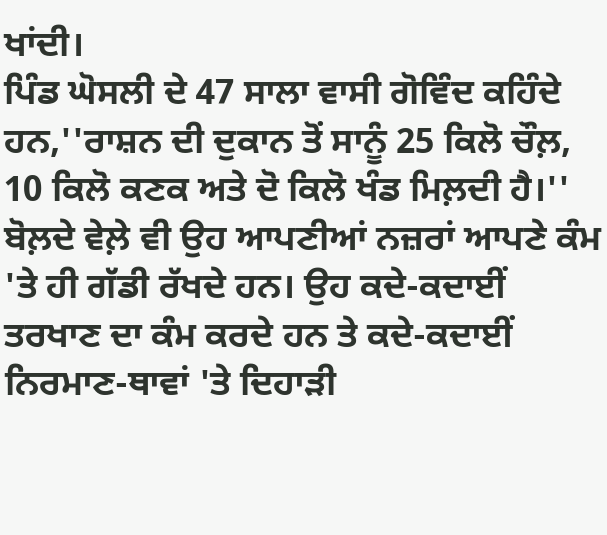ਖਾਂਦੀ।
ਪਿੰਡ ਘੋਸਲੀ ਦੇ 47 ਸਾਲਾ ਵਾਸੀ ਗੋਵਿੰਦ ਕਹਿੰਦੇ ਹਨ,''ਰਾਸ਼ਨ ਦੀ ਦੁਕਾਨ ਤੋਂ ਸਾਨੂੰ 25 ਕਿਲੋ ਚੌਲ਼, 10 ਕਿਲੋ ਕਣਕ ਅਤੇ ਦੋ ਕਿਲੋ ਖੰਡ ਮਿਲ਼ਦੀ ਹੈ।'' ਬੋਲ਼ਦੇ ਵੇਲ਼ੇ ਵੀ ਉਹ ਆਪਣੀਆਂ ਨਜ਼ਰਾਂ ਆਪਣੇ ਕੰਮ 'ਤੇ ਹੀ ਗੱਡੀ ਰੱਖਦੇ ਹਨ। ਉਹ ਕਦੇ-ਕਦਾਈਂ ਤਰਖਾਣ ਦਾ ਕੰਮ ਕਰਦੇ ਹਨ ਤੇ ਕਦੇ-ਕਦਾਈਂ ਨਿਰਮਾਣ-ਥਾਵਾਂ 'ਤੇ ਦਿਹਾੜੀ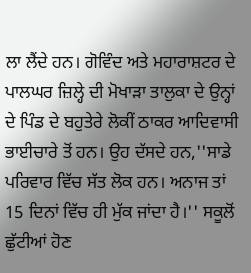ਲਾ ਲੈਂਦੇ ਹਨ। ਗੋਵਿੰਦ ਅਤੇ ਮਹਾਰਾਸ਼ਟਰ ਦੇ ਪਾਲਘਰ ਜ਼ਿਲ੍ਹੇ ਦੀ ਮੋਖਾੜਾ ਤਾਲੁਕਾ ਦੇ ਉਨ੍ਹਾਂ ਦੇ ਪਿੰਡ ਦੇ ਬਹੁਤੇਰੇ ਲੋਕੀਂ ਠਾਕਰ ਆਦਿਵਾਸੀ ਭਾਈਚਾਰੇ ਤੋਂ ਹਨ। ਉਹ ਦੱਸਦੇ ਹਨ,''ਸਾਡੇ ਪਰਿਵਾਰ ਵਿੱਚ ਸੱਤ ਲੋਕ ਹਨ। ਅਨਾਜ ਤਾਂ 15 ਦਿਨਾਂ ਵਿੱਚ ਹੀ ਮੁੱਕ ਜਾਂਦਾ ਹੈ।'' ਸਕੂਲੋਂ ਛੁੱਟੀਆਂ ਹੋਣ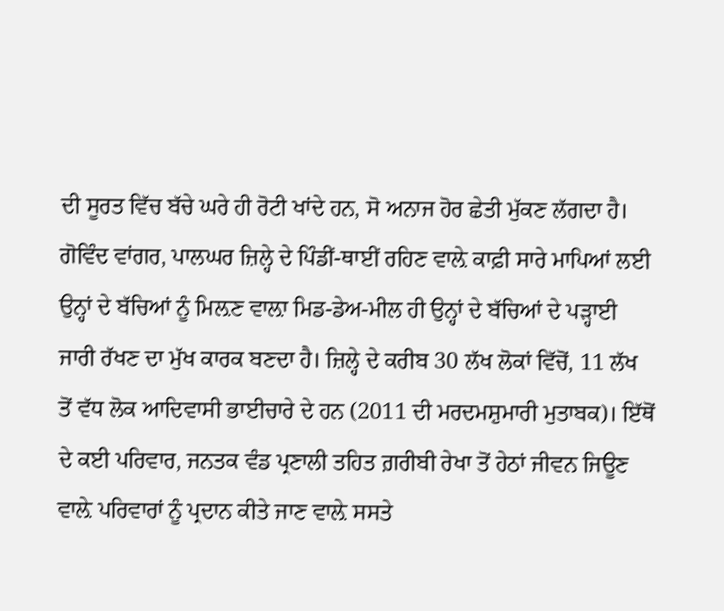ਦੀ ਸੂਰਤ ਵਿੱਚ ਬੱਚੇ ਘਰੇ ਹੀ ਰੋਟੀ ਖਾਂਦੇ ਹਨ, ਸੋ ਅਨਾਜ ਹੋਰ ਛੇਤੀ ਮੁੱਕਣ ਲੱਗਦਾ ਹੈ।
ਗੋਵਿੰਦ ਵਾਂਗਰ, ਪਾਲਘਰ ਜ਼ਿਲ੍ਹੇ ਦੇ ਪਿੰਡੀਂ-ਥਾਈਂ ਰਹਿਣ ਵਾਲ਼ੇ ਕਾਫ਼ੀ ਸਾਰੇ ਮਾਪਿਆਂ ਲਈ ਉਨ੍ਹਾਂ ਦੇ ਬੱਚਿਆਂ ਨੂੰ ਮਿਲ਼ਣ ਵਾਲ਼ਾ ਮਿਡ-ਡੇਅ-ਮੀਲ ਹੀ ਉਨ੍ਹਾਂ ਦੇ ਬੱਚਿਆਂ ਦੇ ਪੜ੍ਹਾਈ ਜਾਰੀ ਰੱਖਣ ਦਾ ਮੁੱਖ ਕਾਰਕ ਬਣਦਾ ਹੈ। ਜ਼ਿਲ੍ਹੇ ਦੇ ਕਰੀਬ 30 ਲੱਖ ਲੋਕਾਂ ਵਿੱਚੋਂ, 11 ਲੱਖ ਤੋਂ ਵੱਧ ਲੋਕ ਆਦਿਵਾਸੀ ਭਾਈਚਾਰੇ ਦੇ ਹਨ (2011 ਦੀ ਮਰਦਮਸ਼ੁਮਾਰੀ ਮੁਤਾਬਕ)। ਇੱਥੋਂ ਦੇ ਕਈ ਪਰਿਵਾਰ, ਜਨਤਕ ਵੰਡ ਪ੍ਰਣਾਲੀ ਤਹਿਤ ਗ਼ਰੀਬੀ ਰੇਖਾ ਤੋਂ ਹੇਠਾਂ ਜੀਵਨ ਜਿਊਣ ਵਾਲ਼ੇ ਪਰਿਵਾਰਾਂ ਨੂੰ ਪ੍ਰਦਾਨ ਕੀਤੇ ਜਾਣ ਵਾਲ਼ੇ ਸਸਤੇ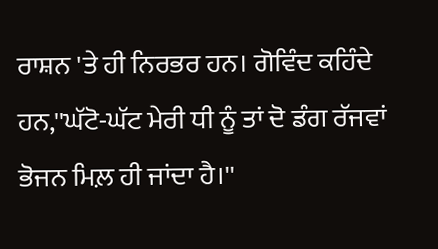ਰਾਸ਼ਨ 'ਤੇ ਹੀ ਨਿਰਭਰ ਹਨ। ਗੋਵਿੰਦ ਕਹਿੰਦੇ ਹਨ,''ਘੱਟੋ-ਘੱਟ ਮੇਰੀ ਧੀ ਨੂੰ ਤਾਂ ਦੋ ਡੰਗ ਰੱਜਵਾਂ ਭੋਜਨ ਮਿਲ਼ ਹੀ ਜਾਂਦਾ ਹੈ।''